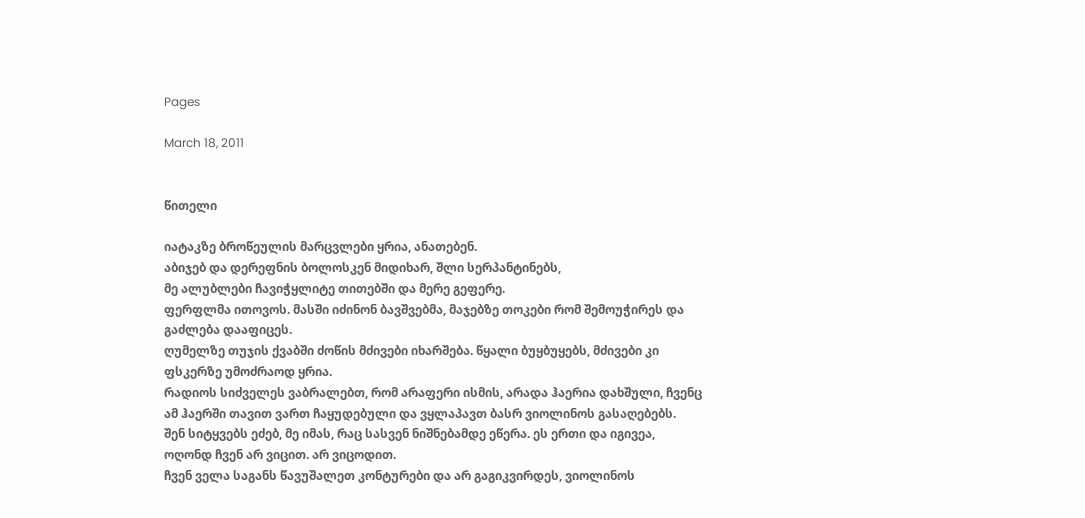Pages

March 18, 2011


წითელი

იატაკზე ბროწეულის მარცვლები ყრია, ანათებენ.
აბიჯებ და დერეფნის ბოლოსკენ მიდიხარ, შლი სერპანტინებს,
მე ალუბლები ჩავიჭყლიტე თითებში და მერე გეფერე.
ფერფლმა ითოვოს. მასში იძინონ ბავშვებმა, მაჯებზე თოკები რომ შემოუჭირეს და გაძლება დააფიცეს.
ღუმელზე თუჯის ქვაბში ძოწის მძივები იხარშება. წყალი ბუყბუყებს, მძივები კი ფსკერზე უმოძრაოდ ყრია.
რადიოს სიძველეს ვაბრალებთ, რომ არაფერი ისმის, არადა ჰაერია დახშული, ჩვენც ამ ჰაერში თავით ვართ ჩაყუდებული და ვყლაპავთ ბასრ ვიოლინოს გასაღებებს.
შენ სიტყვებს ეძებ, მე იმას, რაც სასვენ ნიშნებამდე ეწერა. ეს ერთი და იგივეა, ოღონდ ჩვენ არ ვიცით. არ ვიცოდით.
ჩვენ ველა საგანს წავუშალეთ კონტურები და არ გაგიკვირდეს, ვიოლინოს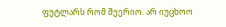ფუტლარს რომ შეერიო. არ იუცხოო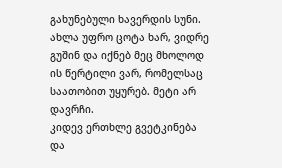გახუნებული ხავერდის სუნი.
ახლა უფრო ცოტა ხარ, ვიდრე გუშინ და იქნებ მეც მხოლოდ ის წერტილი ვარ, რომელსაც საათობით უყურებ. მეტი არ დავრჩი.
კიდევ ერთხლე გვეტკინება და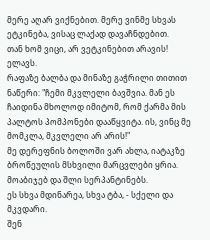მერე აღარ ვიქნებით. მერე ვინმე სხვას ეტკინება, ვისაც ლაქად დავაჩნდებით.
თან ხომ ვიცი, არ ვეტკინებით არავის!
ელავს.
რაფაზე ბალბა და მინაზე გაჭრილი თითით ნაწერი: "ჩემი მკვლელი ბავშვია. მან ეს ჩაიდინა მხოლოდ იმიტომ, რომ ქარმა მის პალტოს პომპონები დააწყვიტა. ის, ვინც მე მომკლა, მკვლელი არ არის!"
მე დერეფნის ბოლოში ვარ ახლა, იატაკზე ბროწეულის მსხვილი მარცვლები ყრია.
მოაბიჯებ და შლი სერპანტინებს.
ეს სხვა მდინარეა, სხვა ტბა, - სქელი და მკვდარი.
შენ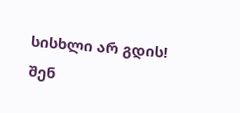სისხლი არ გდის!
შენ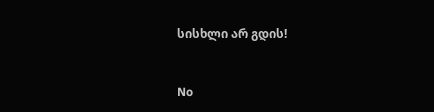სისხლი არ გდის!


No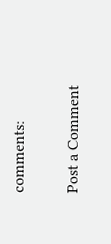comments:

Post a Comment